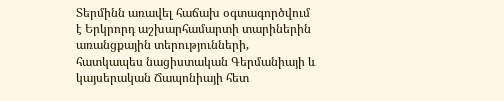Տերմինն առավել հաճախ օգտագործվում է Երկրորդ աշխարհամարտի տարիներին առանցքային տերությունների, հատկապես նացիստական Գերմանիայի և կայսերական Ճապոնիայի հետ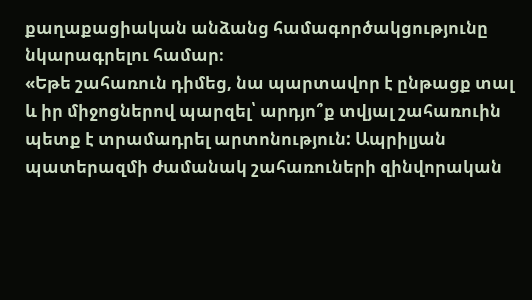քաղաքացիական անձանց համագործակցությունը նկարագրելու համար։
«Եթե շահառուն դիմեց, նա պարտավոր է ընթացք տալ և իր միջոցներով պարզել՝ արդյո՞ք տվյալ շահառուին պետք է տրամադրել արտոնություն: Ապրիլյան պատերազմի ժամանակ շահառուների զինվորական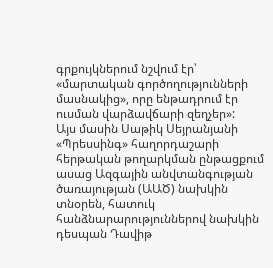գրքույկներում նշվում էր՝ «մարտական գործողությունների մասնակից», որը ենթադրում էր ուսման վարձավճարի զեղչեր»:
Այս մասին Սաթիկ Սեյրանյանի «Պրեսսինգ» հաղորդաշարի հերթական թողարկման ընթացքում ասաց Ազգային անվտանգության ծառայության (ԱԱԾ) նախկին տնօրեն, հատուկ հանձնարարություններով նախկին դեսպան Դավիթ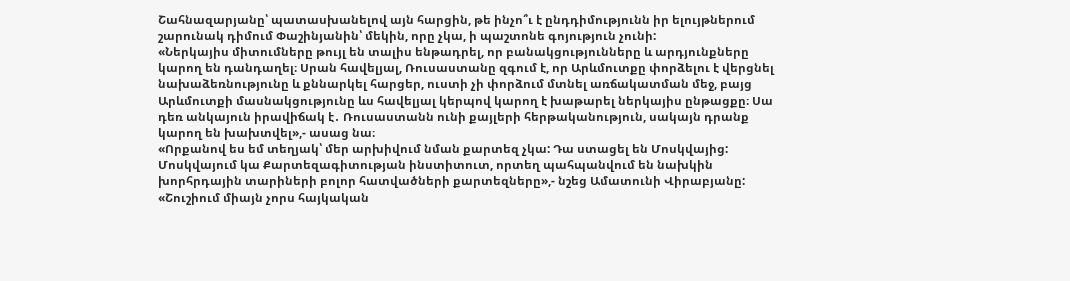Շահնազարյանը՝ պատասխանելով այն հարցին, թե ինչո՞ւ է ընդդիմությունն իր ելույթներում շարունակ դիմում Փաշինյանին՝ մեկին, որը չկա, ի պաշտոնե գոյություն չունի:
«Ներկայիս միտումները թույլ են տալիս ենթադրել, որ բանակցությունները և արդյունքները կարող են դանդաղել։ Սրան հավելյալ, Ռուսաստանը զգում է, որ Արևմուտքը փորձելու է վերցնել նախաձեռնությունը և քննարկել հարցեր, ուստի չի փորձում մտնել առճակատման մեջ, բայց Արևմուտքի մասնակցությունը ևս հավելյալ կերպով կարող է խաթարել ներկայիս ընթացքը։ Սա դեռ անկայուն իրավիճակ է․ Ռուսաստանն ունի քայլերի հերթականություն, սակայն դրանք կարող են խախտվել»,- ասաց նա։
«Որքանով ես եմ տեղյակ՝ մեր արխիվում նման քարտեզ չկա: Դա ստացել են Մոսկվայից: Մոսկվայում կա Քարտեզագիտության ինստիտուտ, որտեղ պահպանվում են նախկին խորհրդային տարիների բոլոր հատվածների քարտեզները»,- նշեց Ամատունի Վիրաբյանը:
«Շուշիում միայն չորս հայկական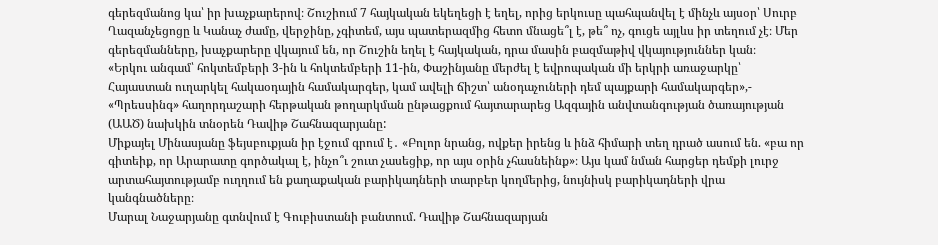գերեզմանոց կա՝ իր խաչքարերով։ Շուշիում 7 հայկական եկեղեցի է եղել, որից երկուսը պահպանվել է մինչև այսօր՝ Սուրբ Ղազանչեցոցը և Կանաչ ժամը, վերջինը, չգիտեմ, այս պատերազմից հետո մնացե՞լ է, թե՞ ոչ, գուցե այլևս իր տեղում չէ։ Մեր գերեզմանները, խաչքարերը վկայում են, որ Շուշին եղել է հայկական, դրա մասին բազմաթիվ վկայություններ կան։
«Երկու անգամ՝ հոկտեմբերի 3-ին և հոկտեմբերի 11-ին, Փաշինյանը մերժել է եվրոպական մի երկրի առաջարկը՝ Հայաստան ուղարկել հակաօդային համակարգեր, կամ ավելի ճիշտ՝ անօդաչուների դեմ պայքարի համակարգեր»,- «Պրեսսինգ» հաղորդաշարի հերթական թողարկման ընթացքում հայտարարեց Ազգային անվտանգության ծառայության (ԱԱԾ) նախկին տնօրեն Դավիթ Շահնազարյանը:
Միքայել Մինասյանը ֆեյսբուքյան իր էջում գրում է․ «Բոլոր նրանց, ովքեր իրենց և ինձ հիմարի տեղ դրած ասում են. «բա որ գիտեիք, որ Արարատը գործակալ է, ինչո՞ւ շուտ չասեցիք, որ այս օրին չհասնեինք»։ Այս կամ նման հարցեր դեմքի լուրջ արտահայտությամբ ուղղում են քաղաքական բարիկադների տարբեր կողմերից, նույնիսկ բարիկադների վրա կանգնածները։
Մարալ Նաջարյանը գտնվում է Գուբիստանի բանտում. Դավիթ Շահնազարյան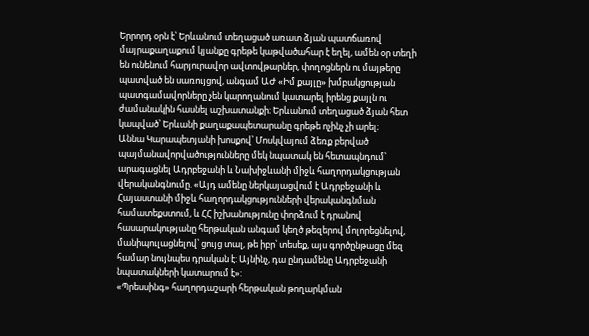Երրորդ օրն է՝ Երևանում տեղացած առատ ձյան պատճառով մայրաքաղաքում կյանքը գրեթե կաթվածահար է եղել, ամեն օր տեղի են ունենում հարյուրավոր ավտովթարներ, փողոցներն ու մայթերը պատված են սառույցով, անգամ ԱԺ «Իմ քայլը» խմբակցության պատգամավորները չեն կարողանում կատարել իրենց քայլն ու ժամանակին հասնել աշխատանքի։ Երևանում տեղացած ձյան հետ կապված՝ Երևանի քաղաքապետարանը գրեթե ոչինչ չի արել։
Աննա Կարապետյանի խոսքով՝ Մոսկվայում ձեռք բերված պայմանավորվածությունները մեկ նպատակ են հետապնդում՝ արագացնել Ադրբեջանի և Նախիջևանի միջև հաղորդակցության վերականգնումը. «Այդ ամենը ներկայացվում է Ադրբեջանի և Հայաստանի միջև հաղորդակցությունների վերականգնման համատեքստում, և ՀՀ իշխանությունը փորձում է դրանով հասարակությանը հերթական անգամ կեղծ թեզերով մոլորեցնելով, մանիպուլացնելով՝ ցույց տալ, թե իբր՝ տեսեք, այս գործընթացը մեզ համար նույնպես դրական է: Այնինչ, դա ընդամենը Ադրբեջանի նպատակների կատարում է»:
«Պրեսսինգ» հաղորդաշարի հերթական թողարկման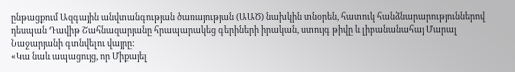ընթացքում Ազգային անվտանգության ծառայության (ԱԱԾ) նախկին տնօրեն, հատուկ հանձնարարություններով դեսպան Դավիթ Շահնազարյանը հրապարակեց գերիների իրական, ստույգ թիվը և լիբանանահայ Մարալ Նաջարյանի գտնվելու վայրը:
«Կա նաև ապացույց, որ Միքայել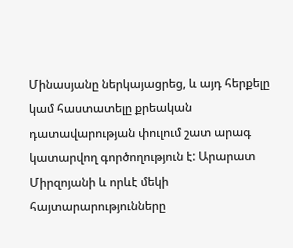Մինասյանը ներկայացրեց, և այդ հերքելը կամ հաստատելը քրեական դատավարության փուլում շատ արագ կատարվող գործողություն է: Արարատ Միրզոյանի և որևէ մեկի հայտարարությունները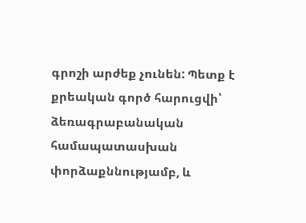գրոշի արժեք չունեն: Պետք է քրեական գործ հարուցվի՝ ձեռագրաբանական համապատասխան փորձաքննությամբ, և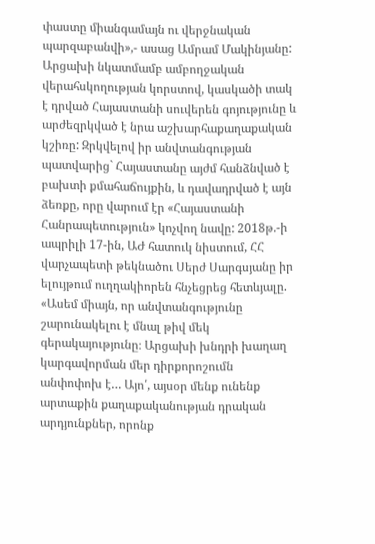փաստը միանգամայն ու վերջնական պարզաբանվի»,- ասաց Ամրամ Մակինյանը:
Արցախի նկատմամբ ամբողջական վերահսկողության կորստով, կասկածի տակ է դրված Հայաստանի սուվերեն գոյությունը և արժեզրկված է նրա աշխարհաքաղաքական կշիռը: Զրկվելով իր անվտանգության պատվարից` Հայաստանը այժմ հանձնված է բախտի քմահաճույքին, և դավադրված է այն ձեռքը, որը վարում էր «Հայաստանի Հանրապետություն» կոչվող նավը: 2018թ.-ի ապրիլի 17-ին, ԱԺ հատուկ նիստում, ՀՀ վարչապետի թեկնածու Սերժ Սարգսյանը իր ելույթում ուղղակիորեն հնչեցրեց հետևյալը. «Ասեմ միայն, որ անվտանգությունը շարունակելու է մնալ թիվ մեկ գերակայությունը։ Արցախի խնդրի խաղաղ կարգավորման մեր դիրքորոշումն անփոփոխ է… Այո՛, այսօր մենք ունենք արտաքին քաղաքականության դրական արդյունքներ, որոնք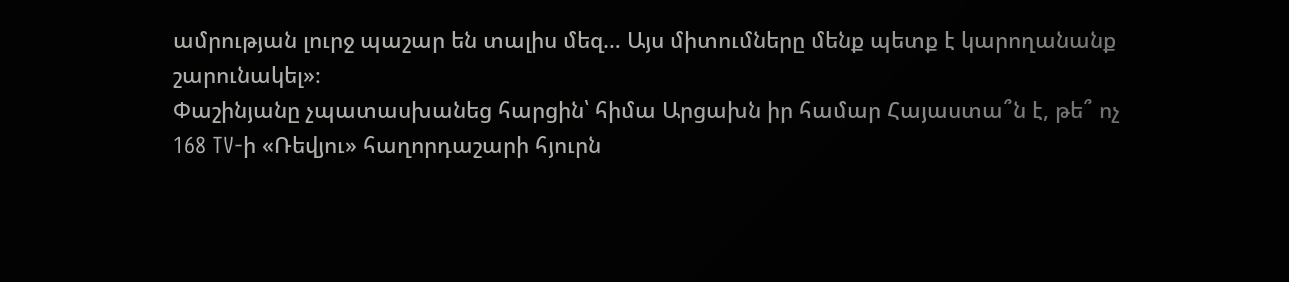ամրության լուրջ պաշար են տալիս մեզ… Այս միտումները մենք պետք է կարողանանք շարունակել»։
Փաշինյանը չպատասխանեց հարցին՝ հիմա Արցախն իր համար Հայաստա՞ն է, թե՞ ոչ
168 TV-ի «Ռեվյու» հաղորդաշարի հյուրն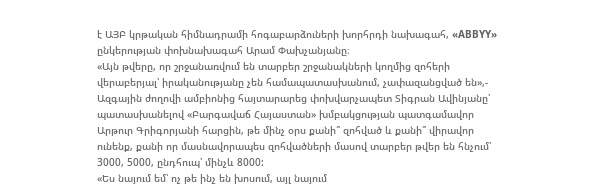է ԱՅԲ կրթական հիմնադրամի հոգաբարձուների խորհրդի նախագահ, «ABBYY» ընկերության փոխնախագահ Արամ Փախչանյանը։
«Այն թվերը, որ շրջանառվում են տարբեր շրջանակների կողմից զոհերի վերաբերյալ՝ իրականությանը չեն համապատասխանում, չափազանցված են»,- Ազգային ժողովի ամբիոնից հայտարարեց փոխվարչապետ Տիգրան Ավինյանը՝ պատասխանելով «Բարգավաճ Հայաստան» խմբակցության պատգամավոր Արթուր Գրիգորյանի հարցին, թե մինչ օրս քանի՞ զոհված և քանի՞ վիրավոր ունենք, քանի որ մասնավորապես զոհվածների մասով տարբեր թվեր են հնչում՝ 3000, 5000, ընդհուպ՝ մինչև 8000:
«Ես նայում եմ՝ ոչ թե ինչ են խոսում, այլ նայում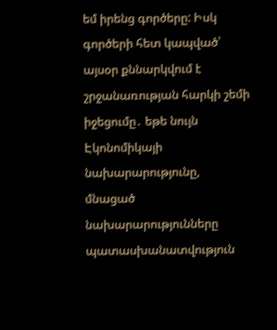եմ իրենց գործերը: Իսկ գործերի հետ կապված՝ այսօր քննարկվում է շրջանառության հարկի շեմի իջեցումը․ եթե նույն Էկոնոմիկայի նախարարությունը, մնացած նախարարությունները պատասխանատվություն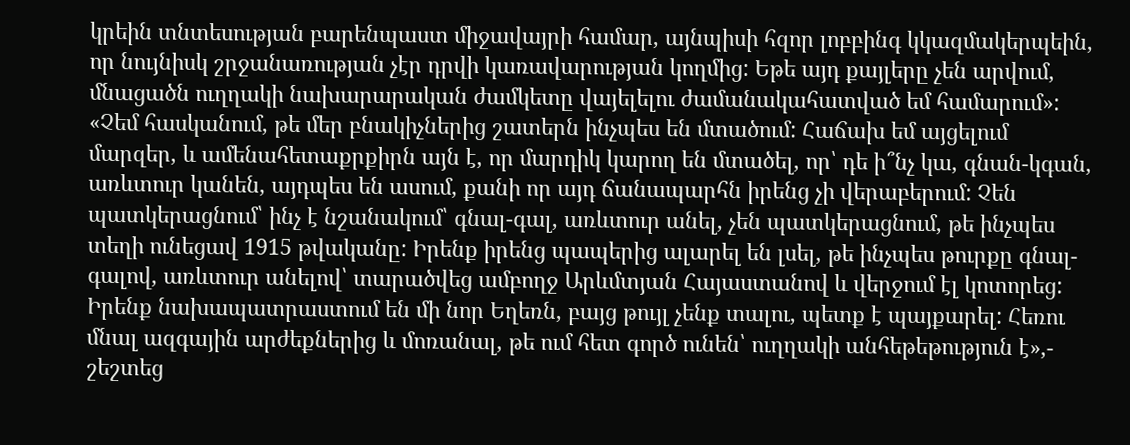կրեին տնտեսության բարենպաստ միջավայրի համար, այնպիսի հզոր լոբբինգ կկազմակերպեին, որ նույնիսկ շրջանառության չէր դրվի կառավարության կողմից: Եթե այդ քայլերը չեն արվում, մնացածն ուղղակի նախարարական ժամկետը վայելելու ժամանակահատված եմ համարում»:
«Չեմ հասկանում, թե մեր բնակիչներից շատերն ինչպես են մտածում: Հաճախ եմ այցելում մարզեր, և ամենահետաքրքիրն այն է, որ մարդիկ կարող են մտածել, որ՝ դե ի՞նչ կա, գնան-կգան, առևտուր կանեն, այդպես են ասում, քանի որ այդ ճանապարհն իրենց չի վերաբերում: Չեն պատկերացնում՝ ինչ է նշանակում՝ գնալ-գալ, առևտուր անել, չեն պատկերացնում, թե ինչպես տեղի ունեցավ 1915 թվականը: Իրենք իրենց պապերից ալարել են լսել, թե ինչպես թուրքը գնալ-գալով, առևտուր անելով՝ տարածվեց ամբողջ Արևմտյան Հայաստանով և վերջում էլ կոտորեց: Իրենք նախապատրաստում են մի նոր Եղեռն, բայց թույլ չենք տալու, պետք է պայքարել: Հեռու մնալ ազգային արժեքներից և մոռանալ, թե ում հետ գործ ունեն՝ ուղղակի անհեթեթություն է»,- շեշտեց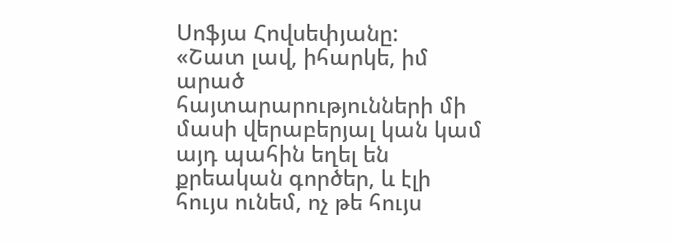Սոֆյա Հովսեփյանը:
«Շատ լավ, իհարկե, իմ արած հայտարարությունների մի մասի վերաբերյալ կան կամ այդ պահին եղել են քրեական գործեր, և էլի հույս ունեմ, ոչ թե հույս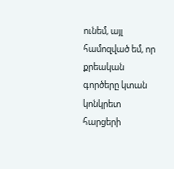ունեմ, այլ համոզված եմ, որ քրեական գործերը կտան կոնկրետ հարցերի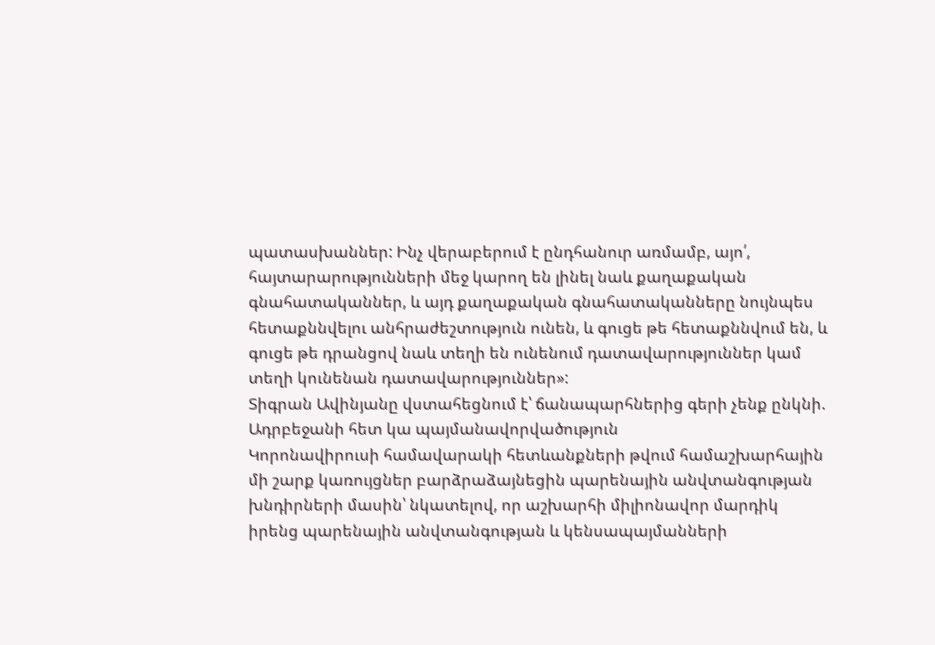պատասխաններ: Ինչ վերաբերում է ընդհանուր առմամբ, այո՛, հայտարարությունների մեջ կարող են լինել նաև քաղաքական գնահատականներ, և այդ քաղաքական գնահատականները նույնպես հետաքննվելու անհրաժեշտություն ունեն, և գուցե թե հետաքննվում են, և գուցե թե դրանցով նաև տեղի են ունենում դատավարություններ կամ տեղի կունենան դատավարություններ»:
Տիգրան Ավինյանը վստահեցնում է՝ ճանապարհներից գերի չենք ընկնի. Ադրբեջանի հետ կա պայմանավորվածություն
Կորոնավիրուսի համավարակի հետևանքների թվում համաշխարհային մի շարք կառույցներ բարձրաձայնեցին պարենային անվտանգության խնդիրների մասին՝ նկատելով, որ աշխարհի միլիոնավոր մարդիկ իրենց պարենային անվտանգության և կենսապայմանների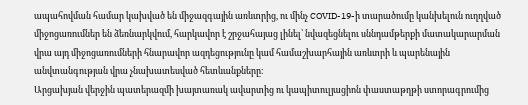ապահովման համար կախված են միջազգային առևտրից, ու մինչ COVID-19-ի տարածումը կանխելուն ուղղված միջոցառումներ են ձեռնարկվում, հարկավոր է շրջահայաց լինել՝ նվազեցնելու սննդամթերքի մատակարարման վրա այդ միջոցառումների հնարավոր ազդեցությունը կամ համաշխարհային առևտրի և պարենային անվտանգության վրա չնախատեսված հետևանքները։
Արցախյան վերջին պատերազմի խայտառակ ավարտից ու կապիտուլյացիոն փաստաթղթի ստորագրումից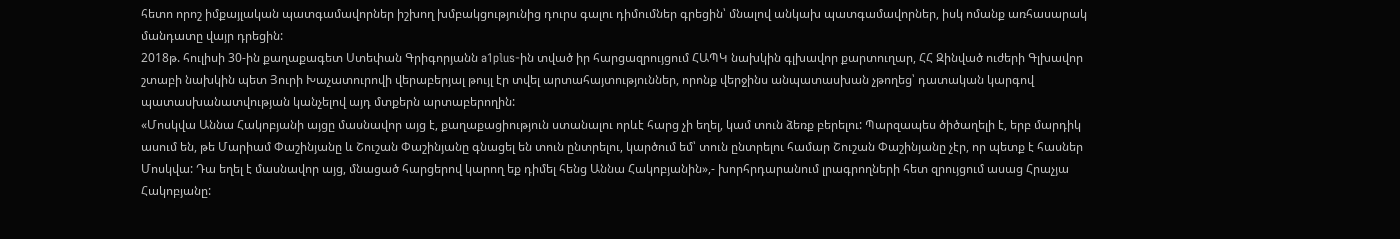հետո որոշ իմքայլական պատգամավորներ իշխող խմբակցությունից դուրս գալու դիմումներ գրեցին՝ մնալով անկախ պատգամավորներ, իսկ ոմանք առհասարակ մանդատը վայր դրեցին:
2018թ. հուլիսի 30-ին քաղաքագետ Ստեփան Գրիգորյանն a1plus-ին տված իր հարցազրույցում ՀԱՊԿ նախկին գլխավոր քարտուղար, ՀՀ Զինված ուժերի Գլխավոր շտաբի նախկին պետ Յուրի Խաչատուրովի վերաբերյալ թույլ էր տվել արտահայտություններ, որոնք վերջինս անպատասխան չթողեց՝ դատական կարգով պատասխանատվության կանչելով այդ մտքերն արտաբերողին:
«Մոսկվա Աննա Հակոբյանի այցը մասնավոր այց է, քաղաքացիություն ստանալու որևէ հարց չի եղել, կամ տուն ձեռք բերելու: Պարզապես ծիծաղելի է, երբ մարդիկ ասում են, թե Մարիամ Փաշինյանը և Շուշան Փաշինյանը գնացել են տուն ընտրելու, կարծում եմ՝ տուն ընտրելու համար Շուշան Փաշինյանը չէր, որ պետք է հասներ Մոսկվա: Դա եղել է մասնավոր այց, մնացած հարցերով կարող եք դիմել հենց Աննա Հակոբյանին»,- խորհրդարանում լրագրողների հետ զրույցում ասաց Հրաչյա Հակոբյանը: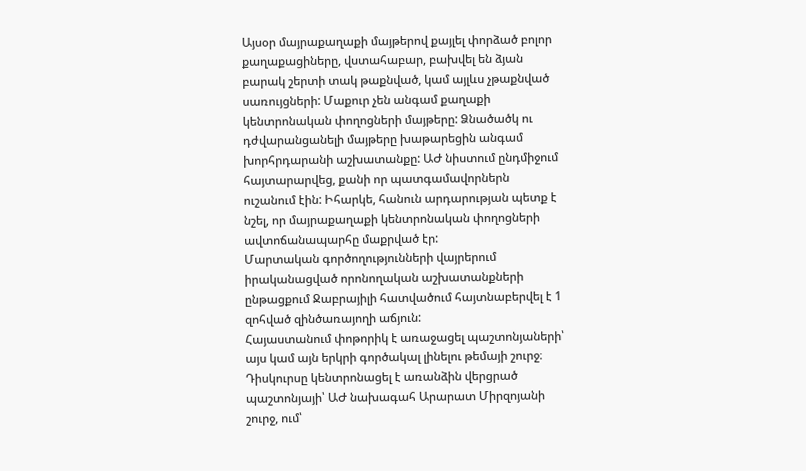Այսօր մայրաքաղաքի մայթերով քայլել փորձած բոլոր քաղաքացիները, վստահաբար, բախվել են ձյան բարակ շերտի տակ թաքնված, կամ այլևս չթաքնված սառույցների: Մաքուր չեն անգամ քաղաքի կենտրոնական փողոցների մայթերը: Ձնածածկ ու դժվարանցանելի մայթերը խաթարեցին անգամ խորհրդարանի աշխատանքը: ԱԺ նիստում ընդմիջում հայտարարվեց, քանի որ պատգամավորներն ուշանում էին: Իհարկե, հանուն արդարության պետք է նշել, որ մայրաքաղաքի կենտրոնական փողոցների ավտոճանապարհը մաքրված էր:
Մարտական գործողությունների վայրերում իրականացված որոնողական աշխատանքների ընթացքում Ջաբրայիլի հատվածում հայտնաբերվել է 1 զոհված զինծառայողի աճյուն:
Հայաստանում փոթորիկ է առաջացել պաշտոնյաների՝ այս կամ այն երկրի գործակալ լինելու թեմայի շուրջ։ Դիսկուրսը կենտրոնացել է առանձին վերցրած պաշտոնյայի՝ ԱԺ նախագահ Արարատ Միրզոյանի շուրջ, ում՝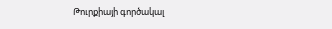Թուրքիայի գործակալ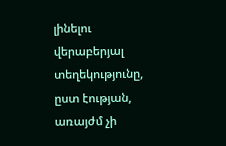լինելու վերաբերյալ տեղեկությունը, ըստ էության, առայժմ չի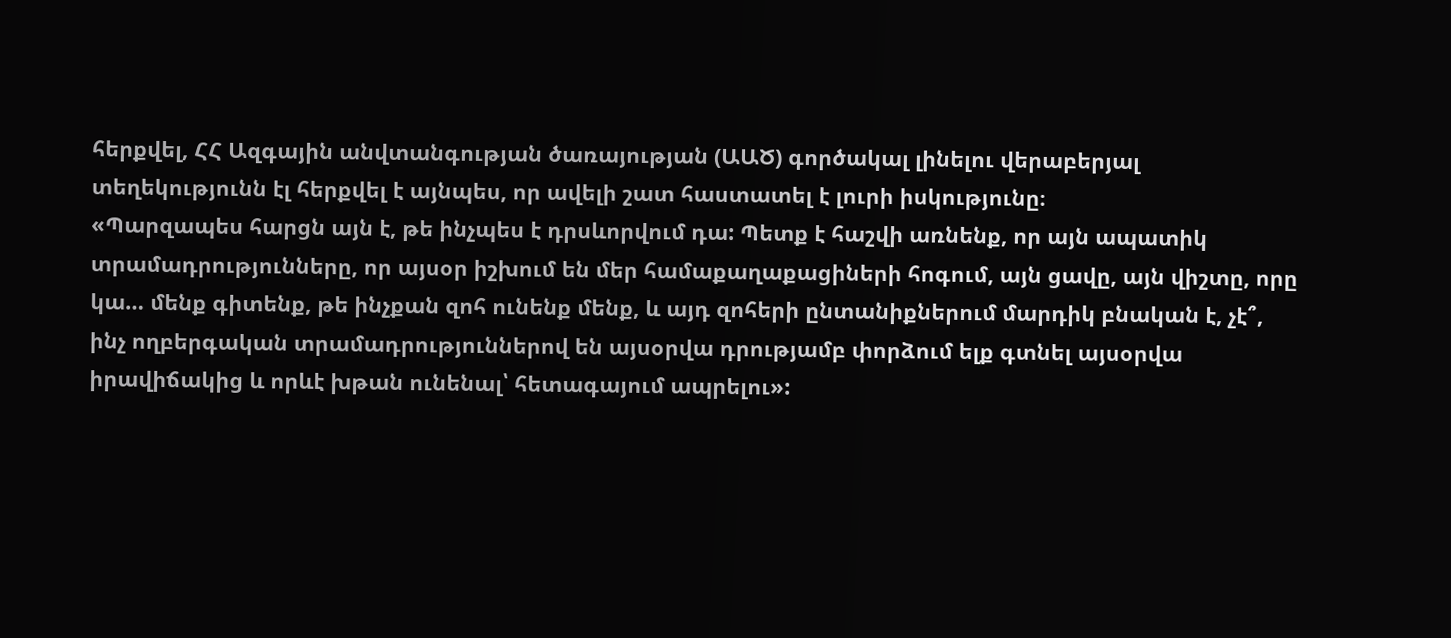հերքվել, ՀՀ Ազգային անվտանգության ծառայության (ԱԱԾ) գործակալ լինելու վերաբերյալ տեղեկությունն էլ հերքվել է այնպես, որ ավելի շատ հաստատել է լուրի իսկությունը։
«Պարզապես հարցն այն է, թե ինչպես է դրսևորվում դա: Պետք է հաշվի առնենք, որ այն ապատիկ տրամադրությունները, որ այսօր իշխում են մեր համաքաղաքացիների հոգում, այն ցավը, այն վիշտը, որը կա… մենք գիտենք, թե ինչքան զոհ ունենք մենք, և այդ զոհերի ընտանիքներում մարդիկ բնական է, չէ՞, ինչ ողբերգական տրամադրություններով են այսօրվա դրությամբ փորձում ելք գտնել այսօրվա իրավիճակից և որևէ խթան ունենալ՝ հետագայում ապրելու»: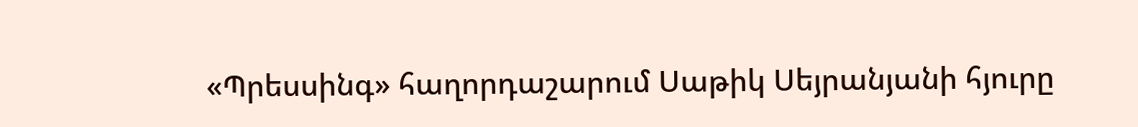«Պրեսսինգ» հաղորդաշարում Սաթիկ Սեյրանյանի հյուրը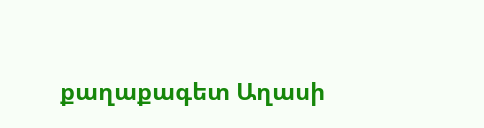քաղաքագետ Աղասի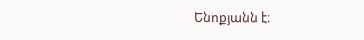Ենոքյանն է։